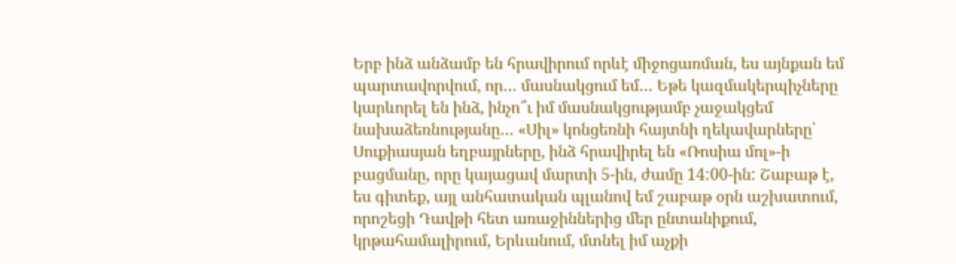Երբ ինձ անձամբ են հրավիրում որևէ միջոցառման, ես այնքան եմ պարտավորվում, որ… մասնակցում եմ… Եթե կազմակերպիչները կարևորել են ինձ, ինչո՞ւ իմ մասնակցությամբ չաջակցեմ նախաձեռնությանը… «Սիլ» կոնցեռնի հայտնի ղեկավարները՝ Սուքիասյան եղբայրները, ինձ հրավիրել են «Ռոսիա մոլ»-ի բացմանը, որը կայացավ մարտի 5-ին, ժամը 14:00-ին: Շաբաթ է, ես գիտեք, այլ անհատական պլանով եմ շաբաթ օրն աշխատում, որոշեցի Դավթի հետ առաջիններից մեր ընտանիքում, կրթահամալիրում, Երևանում, մտնել իմ աչքի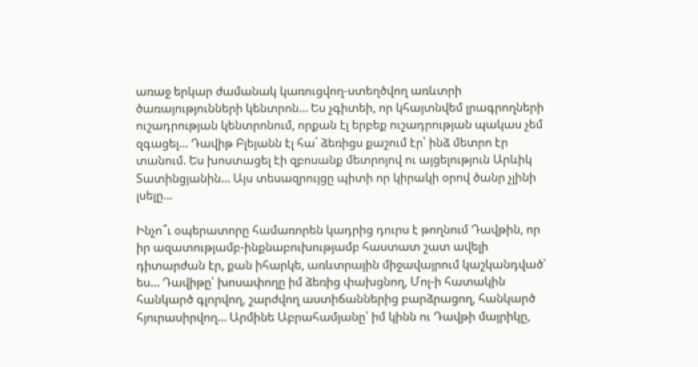առաջ երկար ժամանակ կառուցվող-ստեղծվող առևտրի ծառայությունների կենտրոն… Ես չգիտեի, որ կհայտնվեմ լրագրողների ուշադրության կենտրոնում, որքան էլ երբեք ուշադրության պակաս չեմ զգացել… Դավիթ Բլեյանն էլ հա´ ձեռիցս քաշում էր՝ ինձ մետրո էր տանում. Ես խոստացել էի զբոսանք մետրոյով ու այցելություն Արևիկ Տատինցյանին… Այս տեսազրույցը պիտի որ կիրակի օրով ծանր չլինի լսելը…

Ինչո՞ւ օպերատորը համառորեն կադրից դուրս է թողնում Դավթին, որ իր ազատությամբ-ինքնաբուխությամբ հաստատ շատ ավելի դիտարժան էր, քան իհարկե, առևտրային միջավայրում կաշկանդված՝ ես… Դավիթը՝ խոսափողը իմ ձեռից փախցնող, Մոլ-ի հատակին հանկարծ գլորվող, շարժվող աստիճաններից բարձրացող, հանկարծ հյուրասիրվող… Արմինե Աբրահամյանը՝ իմ կինն ու Դավթի մայրիկը,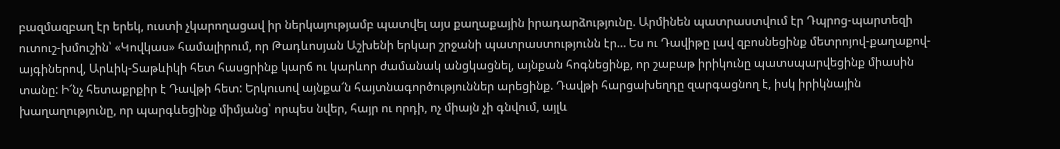բազմազբաղ էր երեկ, ուստի չկարողացավ իր ներկայությամբ պատվել այս քաղաքային իրադարձությունը. Արմինեն պատրաստվում էր Դպրոց-պարտեզի ուտուշ-խմուշին՝ «Կովկաս» համալիրում, որ Թադևոսյան Աշխենի երկար շրջանի պատրաստությունն էր… Ես ու Դավիթը լավ զբոսնեցինք մետրոյով-քաղաքով-այգիներով, Արևիկ-Տաթևիկի հետ հասցրինք կարճ ու կարևոր ժամանակ անցկացնել, այնքան հոգնեցինք, որ շաբաթ իրիկունը պատսպարվեցինք միասին տանը: Ի՜նչ հետաքրքիր է Դավթի հետ: Երկուսով այնքա՜ն հայտնագործություններ արեցինք. Դավթի հարցախեղդը զարգացնող է, իսկ իրիկնային խաղաղությունը, որ պարգևեցինք միմյանց՝ որպես նվեր, հայր ու որդի, ոչ միայն չի գնվում, այլև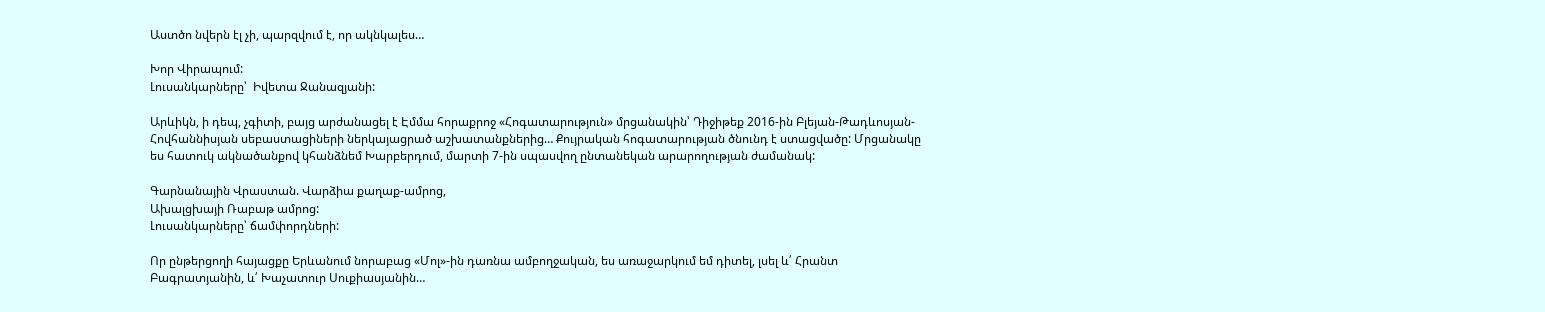Աստծո նվերն էլ չի, պարզվում է, որ ակնկալես…

Խոր Վիրապում:
Լուսանկարները՝  Իվետա Ջանազյանի:

Արևիկն, ի դեպ, չգիտի, բայց արժանացել է Էմմա հորաքրոջ «Հոգատարություն» մրցանակին՝ Դիջիթեք 2016-ին Բլեյան-Թադևոսյան-Հովհաննիսյան սեբաստացիների ներկայացրած աշխատանքներից… Քույրական հոգատարության ծնունդ է ստացվածը: Մրցանակը ես հատուկ ակնածանքով կհանձնեմ Խարբերդում, մարտի 7-ին սպասվող ընտանեկան արարողության ժամանակ:

Գարնանային Վրաստան. Վարձիա քաղաք-ամրոց,
Ախալցխայի Ռաբաթ ամրոց:
Լուսանկարները՝ ճամփորդների:

Որ ընթերցողի հայացքը Երևանում նորաբաց «Մոլ»-ին դառնա ամբողջական, ես առաջարկում եմ դիտել, լսել և՛ Հրանտ Բագրատյանին, և՛ Խաչատուր Սուքիասյանին…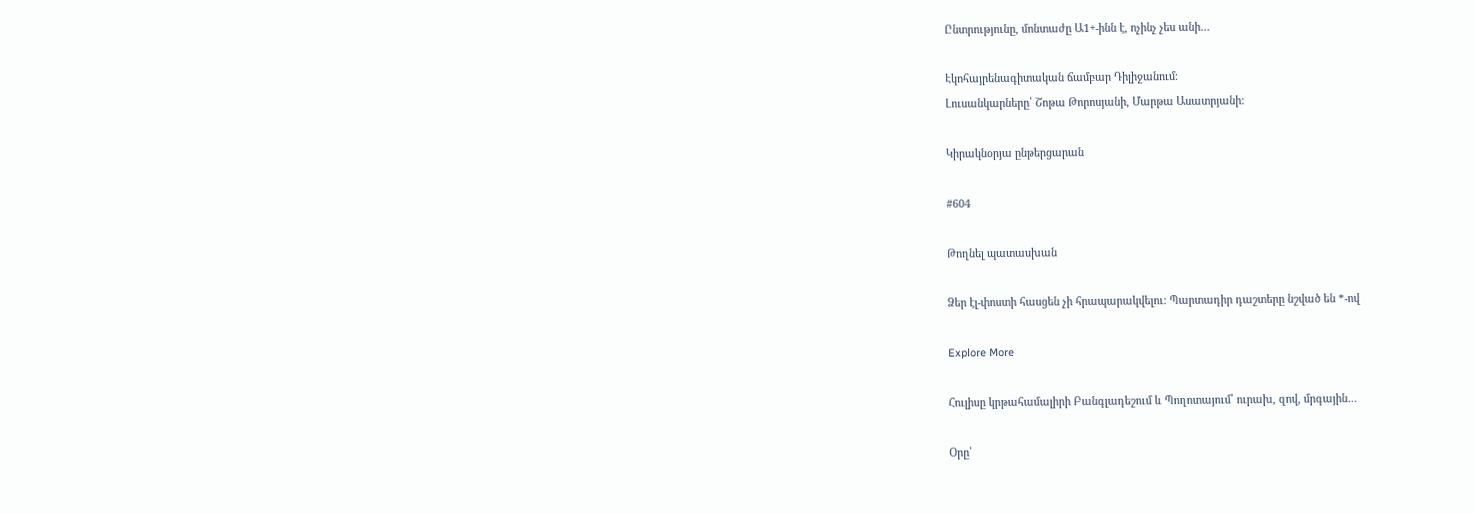Ընտրությունը, մոնտաժը Ա1+-ինն է, ոչինչ չես անի…

Էկոհայրենագիտական ճամբար Դիլիջանում։
Լուսանկարները՝ Շոթա Թորոսյանի, Մարթա Ասատրյանի:

Կիրակնօրյա ընթերցարան

#604

Թողնել պատասխան

Ձեր էլ-փոստի հասցեն չի հրապարակվելու։ Պարտադիր դաշտերը նշված են *-ով

Explore More

Հուլիսը կրթահամալիրի Բանգլադեշում և Պողոտայում՝ ուրախ, զով, մրգային…

Օրը՝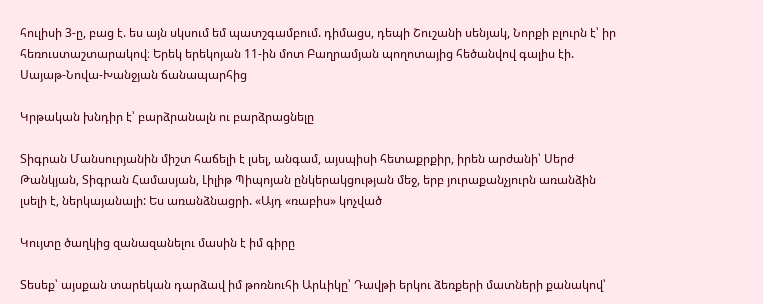հուլիսի 3-ը, բաց է. ես այն սկսում եմ պատշգամբում. դիմացս, դեպի Շուշանի սենյակ, Նորքի բլուրն է՝ իր հեռուստաշտարակով։ Երեկ երեկոյան 11-ին մոտ Բաղրամյան պողոտայից հեծանվով գալիս էի. Սայաթ-Նովա-Խանջյան ճանապարհից

Կրթական խնդիր է՝ բարձրանալն ու բարձրացնելը

Տիգրան Մանսուրյանին միշտ հաճելի է լսել, անգամ, այսպիսի հետաքրքիր, իրեն արժանի՝ Սերժ Թանկյան, Տիգրան Համասյան, Լիլիթ Պիպոյան ընկերակցության մեջ, երբ յուրաքանչյուրն առանձին լսելի է, ներկայանալի: Ես առանձնացրի. «Այդ «ռաբիս» կոչված

Կույտը ծաղկից զանազանելու մասին է իմ գիրը

Տեսեք՝ այսքան տարեկան դարձավ իմ թոռնուհի Արևիկը՝ Դավթի երկու ձեռքերի մատների քանակով՝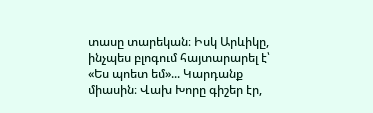տասը տարեկան։ Իսկ Արևիկը, ինչպես բլոգում հայտարարել է՝ «Ես պոետ եմ»... Կարդանք միասին։ Վախ Խորը գիշեր էր,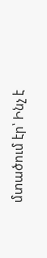մտածում էր՝ Ինչ է